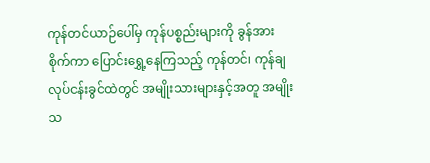ကုန်တင်ယာဉ်ပေါ်မှ ကုန်ပစ္စည်းများကို ခွန်အားစိုက်ကာ ပြောင်းရွှေ့နေကြသည့် ကုန်တင်၊ ကုန်ချ လုပ်ငန်းခွင်ထဲတွင် အမျိုးသားများနှင့်အတူ အမျိုးသ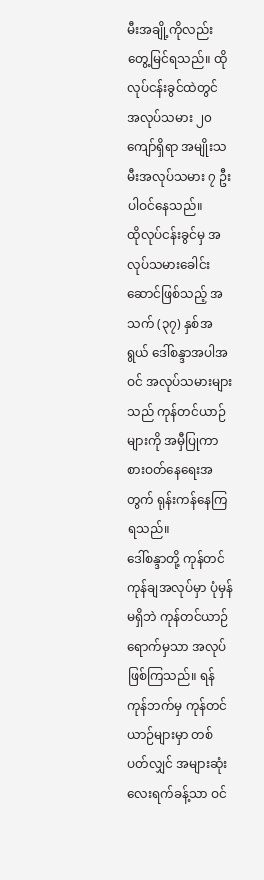မီးအချို့ကိုလည်း တွေ့မြင်ရသည်။ ထိုလုပ်ငန်းခွင်ထဲတွင် အလုပ်သမား ၂၀ ကျော်ရှိရာ အမျိုးသမီးအလုပ်သမား ၇ ဦးပါဝင်နေသည်။
ထိုလုပ်ငန်းခွင်မှ အလုပ်သမားခေါင်းဆောင်ဖြစ်သည့် အသက် (၃၇) နှစ်အရွယ် ဒေါ်စန္ဒာအပါအဝင် အလုပ်သမားများသည် ကုန်တင်ယာဉ်များကို အမှီပြုကာ စားဝတ်နေရေးအတွက် ရုန်းကန်နေကြရသည်။
ဒေါ်စန္ဒာတို့ ကုန်တင်ကုန်ချအလုပ်မှာ ပုံမှန်မရှိဘဲ ကုန်တင်ယာဉ်ရောက်မှသာ အလုပ်ဖြစ်ကြသည်။ ရန်ကုန်ဘက်မှ ကုန်တင်ယာဉ်များမှာ တစ်ပတ်လျှင် အများဆုံးလေးရက်ခန့်သာ ဝင်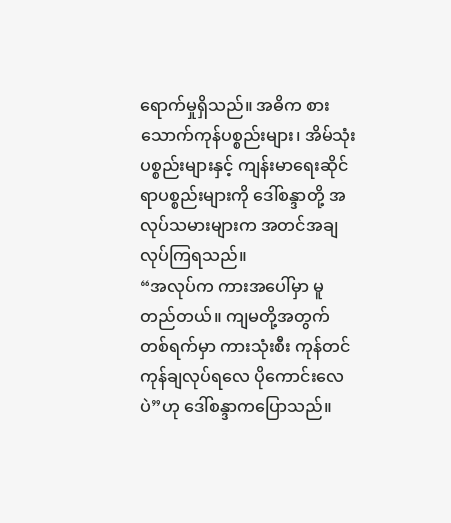ရောက်မှုရှိသည်။ အဓိက စားသောက်ကုန်ပစ္စည်းများ၊ အိမ်သုံးပစ္စည်းများနှင့် ကျန်းမာရေးဆိုင်ရာပစ္စည်းများကို ဒေါ်စန္ဒာတို့ အလုပ်သမားများက အတင်အချလုပ်ကြရသည်။
“အလုပ်က ကားအပေါ်မှာ မူတည်တယ်။ ကျမတို့အတွက် တစ်ရက်မှာ ကားသုံးစီး ကုန်တင်ကုန်ချလုပ်ရလေ ပိုကောင်းလေပဲ”ဟု ဒေါ်စန္ဒာကပြောသည်။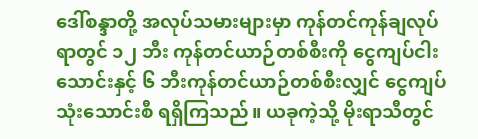ဒေါ်စန္ဒာတို့ အလုပ်သမားများမှာ ကုန်တင်ကုန်ချလုပ်ရာတွင် ၁၂ ဘီး ကုန်တင်ယာဉ်တစ်စီးကို ငွေကျပ်ငါးသောင်းနှင့် ၆ ဘီးကုန်တင်ယာဉ်တစ်စီးလျှင် ငွေကျပ်သုံးသောင်းစီ ရရှိကြသည်။ ယခုကဲ့သို့ မိုးရာသီတွင်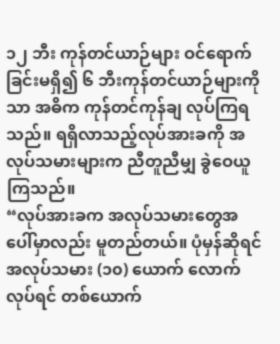၁၂ ဘီး ကုန်တင်ယာဉ်များ ဝင်ရောက်ခြင်းမရှိ၍ ၆ ဘီးကုန်တင်ယာဉ်များကိုသာ အဓိက ကုန်တင်ကုန်ချ လုပ်ကြရသည်။ ရရှိလာသည့်လုပ်အားခကို အလုပ်သမားများက ညီတူညီမျှ ခွဲဝေယူကြသည်။
“လုပ်အားခက အလုပ်သမားတွေအပေါ်မှာလည်း မူတည်တယ်။ ပုံမှန်ဆိုရင် အလုပ်သမား (၁၀) ယောက် လောက်လုပ်ရင် တစ်ယောက်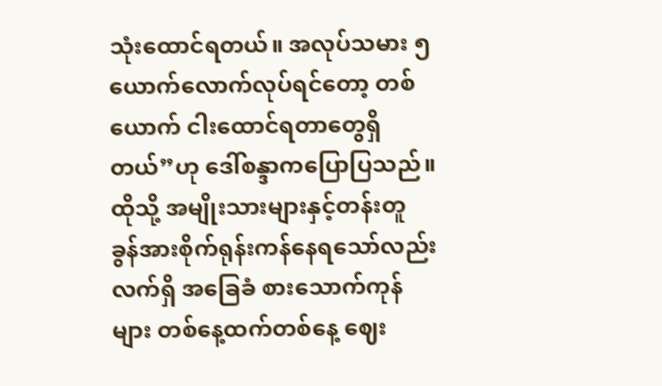သုံးထောင်ရတယ်။ အလုပ်သမား ၅ ယောက်လောက်လုပ်ရင်တော့ တစ်ယောက် ငါးထောင်ရတာတွေရှိတယ်”ဟု ဒေါ်စန္ဒာကပြောပြသည်။
ထိုသို့ အမျိုးသားများနှင့်တန်းတူ ခွန်အားစိုက်ရုန်းကန်နေရသော်လည်း လက်ရှိ အခြေခံ စားသောက်ကုန်များ တစ်နေ့ထက်တစ်နေ့ ဈေး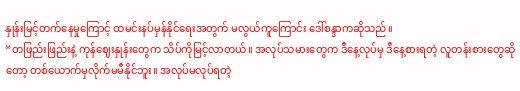နှုန်းမြင့်တက်နေမှုကြောင့် ထမင်းနပ်မှန်နိုင်ရေးအတွက် မလွယ်ကူကြောင်း ဒေါ်စန္ဒာကဆိုသည်။
“တဖြည်းဖြည်းနဲ့ ကုန်ဈေးနှုန်းတွေက သိပ်ကိုမြင့်လာတယ်။ အလုပ်သမားတွေက ဒီနေ့လုပ်မှ ဒီနေ့စားရတဲ့ လူတန်းစားတွေဆိုတော့ တစ်ယောက်မှလိုက်မမီနိုင်ဘူး။ အလုပ်မလုပ်ရတဲ့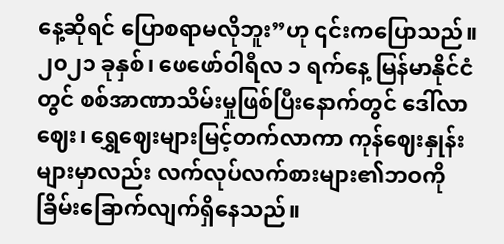နေ့ဆိုရင် ပြောစရာမလိုဘူး”ဟု ၎င်းကပြောသည်။
၂၀၂၁ ခုနှစ်၊ ဖေဖော်ဝါရီလ ၁ ရက်နေ့ မြန်မာနိုင်ငံတွင် စစ်အာဏာသိမ်းမှုဖြစ်ပြီးနောက်တွင် ဒေါ်လာဈေး၊ ရွှေဈေးများမြင့်တက်လာကာ ကုန်ဈေးနှုန်းများမှာလည်း လက်လုပ်လက်စားများ၏ဘဝကို ခြိမ်းခြောက်လျက်ရှိနေသည်။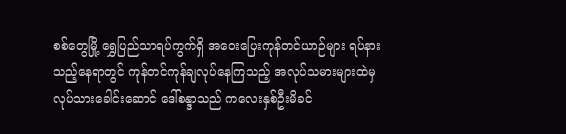စစ်တွေမြို့ ရွှေပြည်သာရပ်ကွက်ရှိ အဝေးပြေးကုန်တင်ယာဉ်များ ရပ်နားသည့်နေရာတွင် ကုန်တင်ကုန်ချလုပ်နေကြသည့် အလုပ်သမားများထဲမှ လုပ်သားခေါင်းဆောင် ဒေါ်စန္ဒာသည် ကလေးနှစ်ဦးမိခင်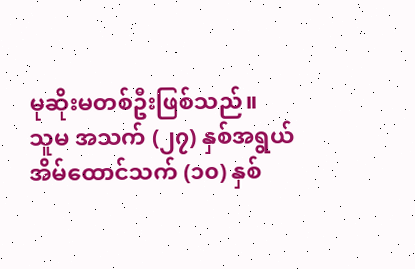မုဆိုးမတစ်ဦးဖြစ်သည်။
သူမ အသက် (၂၇) နှစ်အရွယ် အိမ်ထောင်သက် (၁၀) နှစ်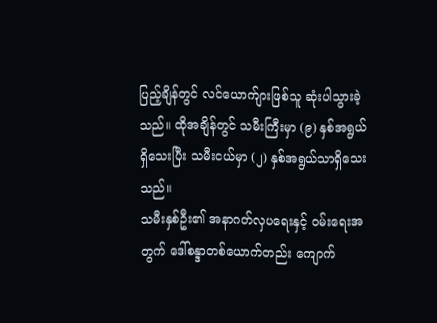ပြည့်ချိန်တွင် လင်ယောက်ျားဖြစ်သူ ဆုံးပါသွားခဲ့သည်။ ထိုအချိန်တွင် သမီးကြီးမှာ (၉) နှစ်အရွယ်ရှိသေးပြီး သမီးငယ်မှာ (၂) နှစ်အရွယ်သာရှိသေးသည်။
သမီးနှစ်ဦး၏ အနာဂတ်လှပရေးနှင့် ဝမ်းရေးအတွက် ဒေါ်စန္ဒာတစ်ယောက်တည်း ကျောက်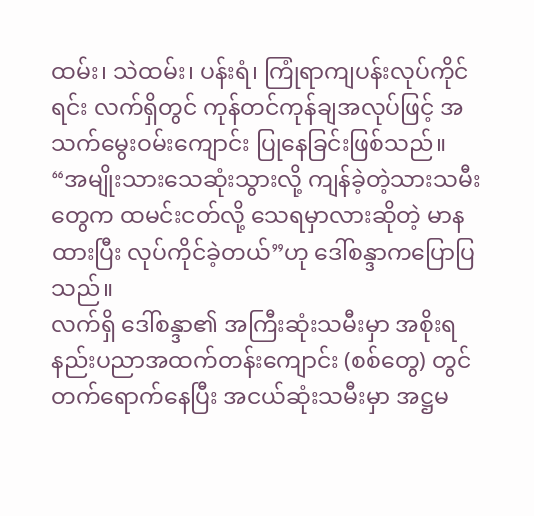ထမ်း၊ သဲထမ်း၊ ပန်းရံ၊ ကြုံရာကျပန်းလုပ်ကိုင်ရင်း လက်ရှိတွင် ကုန်တင်ကုန်ချအလုပ်ဖြင့် အသက်မွေးဝမ်းကျောင်း ပြုနေခြင်းဖြစ်သည်။
“အမျိုးသားသေဆုံးသွားလို့ ကျန်ခဲ့တဲ့သားသမီးတွေက ထမင်းငတ်လို့ သေရမှာလားဆိုတဲ့ မာနထားပြီး လုပ်ကိုင်ခဲ့တယ်”ဟု ဒေါ်စန္ဒာကပြောပြသည်။
လက်ရှိ ဒေါ်စန္ဒာ၏ အကြီးဆုံးသမီးမှာ အစိုးရနည်းပညာအထက်တန်းကျောင်း (စစ်တွေ) တွင် တက်ရောက်နေပြီး အငယ်ဆုံးသမီးမှာ အဋ္ဌမ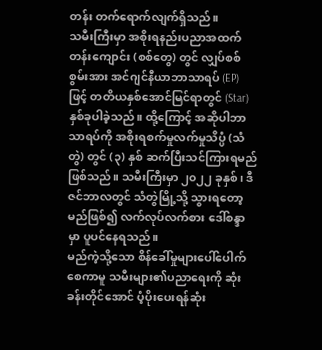တန်း တက်ရောက်လျက်ရှိသည်။
သမီးကြီးမှာ အစိုးရနည်းပညာအထက်တန်းကျောင်း (စစ်တွေ) တွင် လျှပ်စစ်စွမ်းအား အင်ဂျင်နီယာဘာသာရပ် (EP) ဖြင့် တတိယနှစ်အောင်မြင်ရာတွင် (Star) နှစ်ခုပါခဲ့သည်။ ထို့ကြောင့် အဆိုပါဘာသာရပ်ကို အစိုးရစက်မှုလက်မှုသိပ္ပံ (သံတွဲ) တွင် (၃) နှစ် ဆက်ပြီးသင်ကြားရမည်ဖြစ်သည်။ သမီးကြီးမှာ ၂၀၂၂ ခုနှစ်၊ ဒီဇင်ဘာလတွင် သံတွဲမြို့သို့ သွားရတော့မည်ဖြစ်၍ လက်လုပ်လက်စား ဒေါ်စန္ဒာမှာ ပူပင်နေရသည်။
မည်ကဲ့သို့သော စိန်ခေါ်မှုများပေါ်ပေါက်စေကာမူ သမီးများ၏ပညာရေးကို ဆုံးခန်းတိုင်အောင် ပံ့ပိုးပေးရန်ဆုံး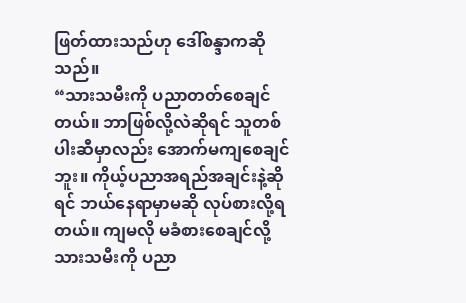ဖြတ်ထားသည်ဟု ဒေါ်စန္ဒာကဆိုသည်။
“သားသမီးကို ပညာတတ်စေချင်တယ်။ ဘာဖြစ်လို့လဲဆိုရင် သူတစ်ပါးဆီမှာလည်း အောက်မကျစေချင်ဘူး။ ကိုယ့်ပညာအရည်အချင်းနဲ့ဆိုရင် ဘယ်နေရာမှာမဆို လုပ်စားလို့ရတယ်။ ကျမလို မခံစားစေချင်လို့ သားသမီးကို ပညာ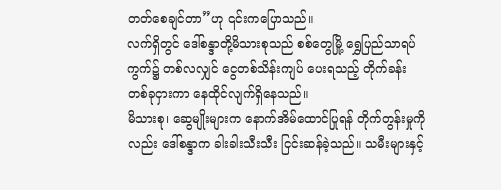တတ်စေချင်တာ”ဟု ၎င်းကပြောသည်။
လက်ရှိတွင် ဒေါ်စန္ဒာတို့မိသားစုသည် စစ်တွေမြို့ ရွှေပြည်သာရပ်ကွက်၌ တစ်လလျှင် ငွေတစ်သိန်းကျပ် ပေးရသည့် တိုက်ခန်းတစ်ခုငှားကာ နေထိုင်လျက်ရှိနေသည်။
မိသားစု၊ ဆွေမျိုးများက နောက်အိမ်ထောင်ပြုရန် တိုက်တွန်းမှုကိုလည်း ဒေါ်စန္ဒာက ခါးခါးသီးသီး ငြင်းဆန်ခဲ့သည်။ သမီးများနှင့်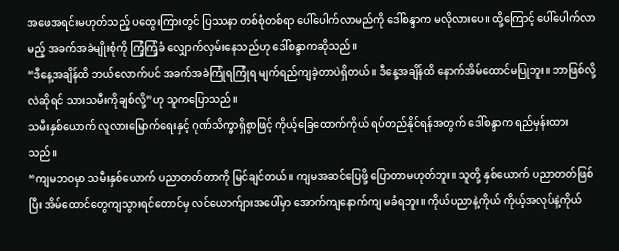အဖေအရင်းမဟုတ်သည့် ပထွေးကြားတွင် ပြဿနာ တစ်စုံတစ်ရာ ပေါ်ပေါက်လာမည်ကို ဒေါ်စန္ဒာက မလိုလားပေ။ ထို့ကြောင့် ပေါ်ပေါက်လာမည့် အခက်အခဲမျိုးစုံကို ကြံ့ကြံ့ခံ လျှောက်လှမ်းနေသည်ဟု ဒေါ်စန္ဒာကဆိုသည်။
“ဒီနေ့အချိန်ထိ ဘယ်လောက်ပင် အခက်အခဲကြုံရကြုံရ မျက်ရည်ကျခဲ့တာပဲရှိတယ်။ ဒီနေ့အချိန်ထိ နောက်အိမ်ထောင်မပြုဘူး။ ဘာဖြစ်လို့လဲဆိုရင် သားသမီးကိုချစ်လို့”ဟု သူကပြောသည်။
သမီးနှစ်ယောက် လူလားမြောက်ရေးနှင့် ဂုဏ်သိက္ခာရှိစွာဖြင့် ကိုယ့်ခြေထောက်ကိုယ် ရပ်တည်နိုင်ရန်အတွက် ဒေါ်စန္ဒာက ရည်မှန်းထားသည်။
“ကျမဘဝမှာ သမီးနှစ်ယောက် ပညာတတ်တာကို မြင်ချင်တယ်။ ကျမအဆင်ပြေဖို့ ပြောတာမဟုတ်ဘူး။ သူတို့ နှစ်ယောက် ပညာတတ်ဖြစ်ပြီး အိမ်ထောင်တွေကျသွားရင်တောင်မှ လင်ယောက်ျားအပေါ်မှာ အောက်ကျနောက်ကျ မခံရဘူး။ ကိုယ်ပညာနဲ့ကိုယ် ကိုယ့်အလုပ်နဲ့ကိုယ်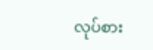လုပ်စား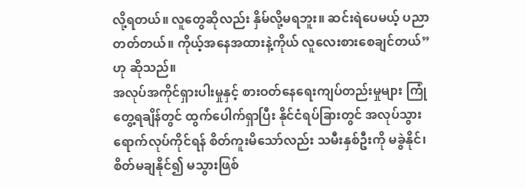လို့ရတယ်။ လူတွေဆိုလည်း နှိမ်လို့မရဘူး။ ဆင်းရဲပေမယ့် ပညာတတ်တယ်။ ကိုယ့်အနေအထားနဲ့ကိုယ် လူလေးစားစေချင်တယ်”ဟု ဆိုသည်။
အလုပ်အကိုင်ရှားပါးမှုနှင့် စားဝတ်နေရေးကျပ်တည်းမှုများ ကြုံတွေ့ရချိန်တွင် ထွက်ပေါက်ရှာပြီး နိုင်ငံရပ်ခြားတွင် အလုပ်သွားရောက်လုပ်ကိုင်ရန် စိတ်ကူးမိသော်လည်း သမီးနှစ်ဦးကို မခွဲနိုင်၊ စိတ်မချနိုင်၍ မသွားဖြစ်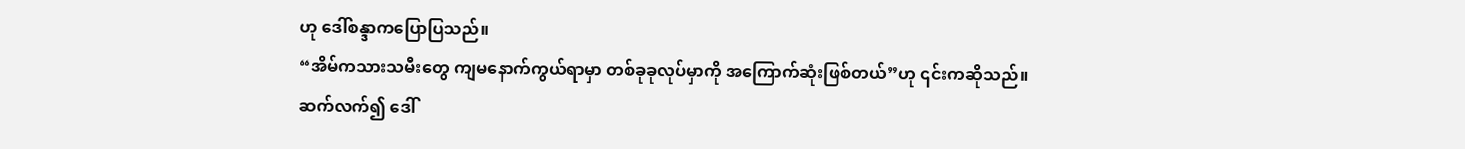ဟု ဒေါ်စန္ဒာကပြောပြသည်။
“အိမ်ကသားသမီးတွေ ကျမနောက်ကွယ်ရာမှာ တစ်ခုခုလုပ်မှာကို အကြောက်ဆုံးဖြစ်တယ်”ဟု ၎င်းကဆိုသည်။
ဆက်လက်၍ ဒေါ်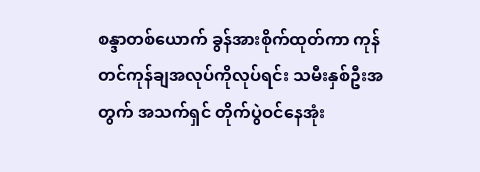စန္ဒာတစ်ယောက် ခွန်အားစိုက်ထုတ်ကာ ကုန်တင်ကုန်ချအလုပ်ကိုလုပ်ရင်း သမီးနှစ်ဦးအတွက် အသက်ရှင် တိုက်ပွဲဝင်နေအုံး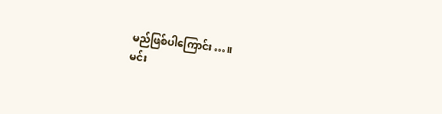မည်ဖြစ်ပါကြောင်း…။
မင်း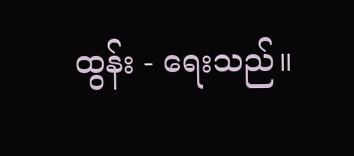ထွန်း - ရေးသည်။